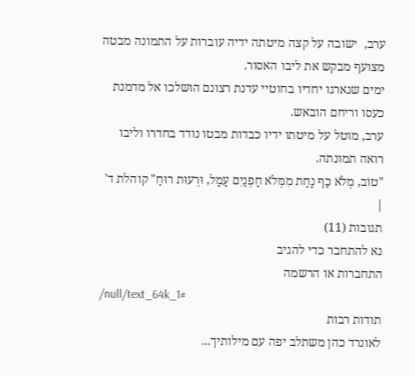ערב,  ישובה על קצה מיטתה ידיה עוברות על התמונה מבטה מצועף מבקש את ליבו האסור.
ימים שנארגו יחדיו בחוטיי עדנת רצונם הושלכו אל מדמנת כעסו וריחם הובאש.
ערב, מוטל על מיטתו ידיו כבדות מבטו נודד בחדרו וליבו רואה תמונתה.
"טוֹב, מְלֹא כַף נָחַת מִמְּלֹא חָפְנַיִם עָמָל, וּרְעוּת רוּחַ" קוהלת ד' |
תגובות (11)
נא להתחבר כדי להגיב
התחברות או הרשמה
/null/text_64k_1#
תודות רבות
לאונרד כהן משתלב יפה עם מילותיך...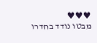♥♥♥
מבטו נודד בחדרו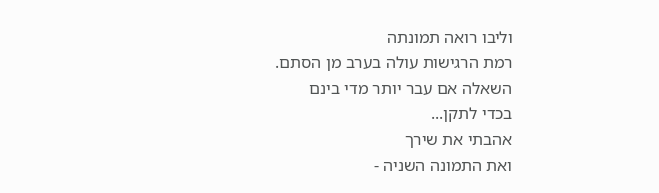וליבו רואה תמונתה
רמת הרגישות עולה בערב מן הסתם.
השאלה אם עבר יותר מדי בינם
בכדי לתקן...
אהבתי את שירך
ואת התמונה השניה -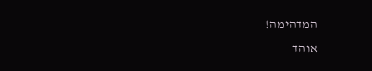המדהימה!
אוהד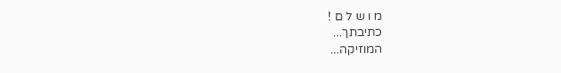מ ו ש ל ם !
כתיבתך...
המוזיקה...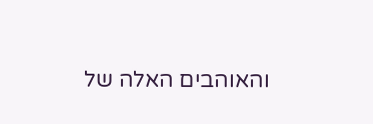והאוהבים האלה של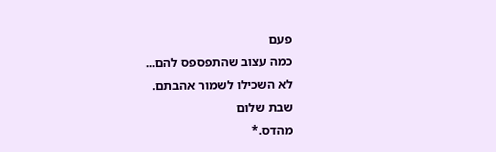פעם
כמה עצוב שהתפספס להם...
לא השכילו לשמור אהבתם.
שבת שלום
מהדס.*